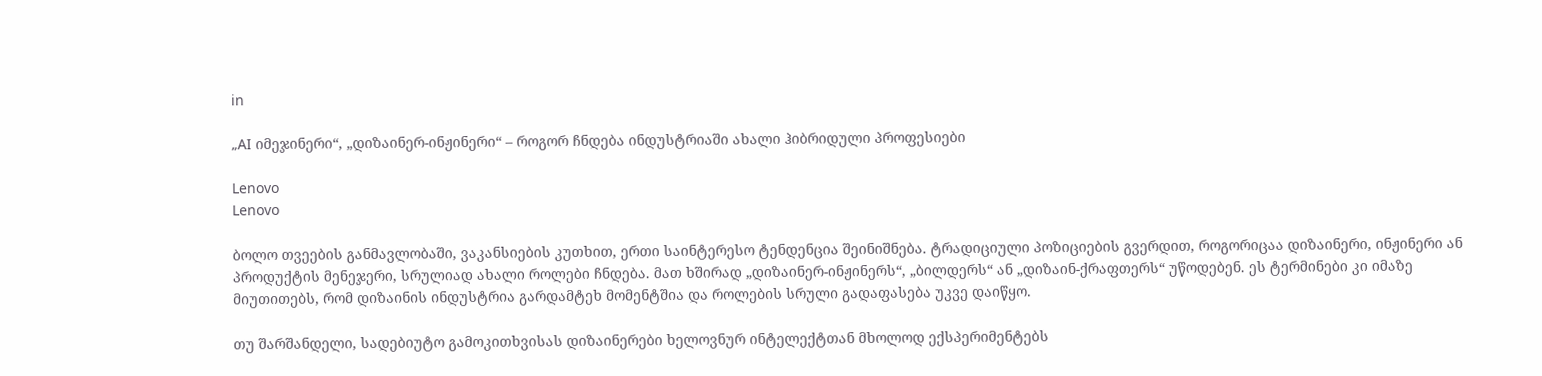in

„AI იმეჯინერი“, „დიზაინერ-ინჟინერი“ – როგორ ჩნდება ინდუსტრიაში ახალი ჰიბრიდული პროფესიები

Lenovo
Lenovo

ბოლო თვეების განმავლობაში, ვაკანსიების კუთხით, ერთი საინტერესო ტენდენცია შეინიშნება. ტრადიციული პოზიციების გვერდით, როგორიცაა დიზაინერი, ინჟინერი ან პროდუქტის მენეჯერი, სრულიად ახალი როლები ჩნდება. მათ ხშირად „დიზაინერ-ინჟინერს“, „ბილდერს“ ან „დიზაინ-ქრაფთერს“ უწოდებენ. ეს ტერმინები კი იმაზე მიუთითებს, რომ დიზაინის ინდუსტრია გარდამტეხ მომენტშია და როლების სრული გადაფასება უკვე დაიწყო.

თუ შარშანდელი, სადებიუტო გამოკითხვისას დიზაინერები ხელოვნურ ინტელექტთან მხოლოდ ექსპერიმენტებს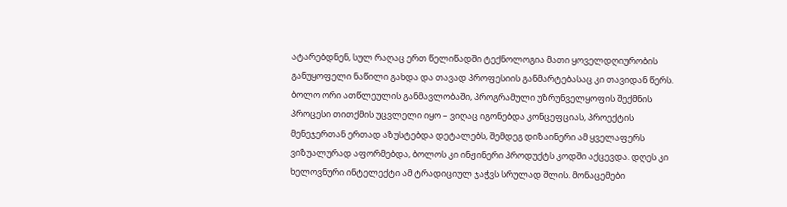ატარებდნენ, სულ რაღაც ერთ წელიწადში ტექნოლოგია მათი ყოველდღიურობის განუყოფელი ნაწილი გახდა და თავად პროფესიის განმარტებასაც კი თავიდან წერს. ბოლო ორი ათწლეულის განმავლობაში, პროგრამული უზრუნველყოფის შექმნის პროცესი თითქმის უცვლელი იყო – ვიღაც იგონებდა კონცეფციას, პროექტის მენეჯერთან ერთად აზუსტებდა დეტალებს, შემდეგ დიზაინერი ამ ყველაფერს ვიზუალურად აფორმებდა, ბოლოს კი ინჟინერი პროდუქტს კოდში აქცევდა. დღეს კი ხელოვნური ინტელექტი ამ ტრადიციულ ჯაჭვს სრულად შლის. მონაცემები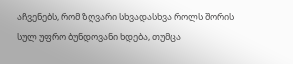აჩვენებს, რომ ზღვარი სხვადასხვა როლს შორის სულ უფრო ბუნდოვანი ხდება, თუმცა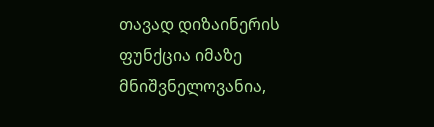თავად დიზაინერის ფუნქცია იმაზე მნიშვნელოვანია,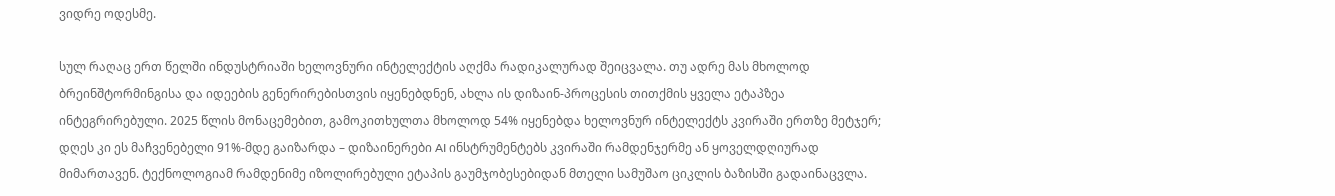ვიდრე ოდესმე.

სულ რაღაც ერთ წელში ინდუსტრიაში ხელოვნური ინტელექტის აღქმა რადიკალურად შეიცვალა. თუ ადრე მას მხოლოდ ბრეინშტორმინგისა და იდეების გენერირებისთვის იყენებდნენ, ახლა ის დიზაინ-პროცესის თითქმის ყველა ეტაპზეა ინტეგრირებული. 2025 წლის მონაცემებით, გამოკითხულთა მხოლოდ 54% იყენებდა ხელოვნურ ინტელექტს კვირაში ერთზე მეტჯერ; დღეს კი ეს მაჩვენებელი 91%-მდე გაიზარდა – დიზაინერები AI ინსტრუმენტებს კვირაში რამდენჯერმე ან ყოველდღიურად მიმართავენ. ტექნოლოგიამ რამდენიმე იზოლირებული ეტაპის გაუმჯობესებიდან მთელი სამუშაო ციკლის ბაზისში გადაინაცვლა.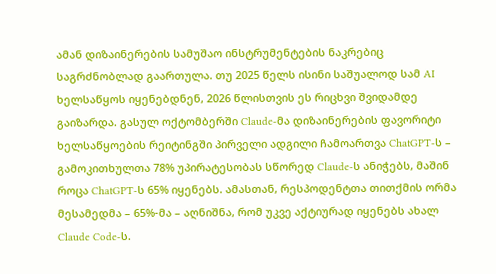ამან დიზაინერების სამუშაო ინსტრუმენტების ნაკრებიც საგრძნობლად გაართულა. თუ 2025 წელს ისინი საშუალოდ სამ AI ხელსაწყოს იყენებდნენ, 2026 წლისთვის ეს რიცხვი შვიდამდე გაიზარდა. გასულ ოქტომბერში Claude-მა დიზაინერების ფავორიტი ხელსაწყოების რეიტინგში პირველი ადგილი ჩამოართვა ChatGPT-ს – გამოკითხულთა 78% უპირატესობას სწორედ Claude-ს ანიჭებს, მაშინ როცა ChatGPT-ს 65% იყენებს. ამასთან, რესპოდენტთა თითქმის ორმა მესამედმა – 65%-მა – აღნიშნა, რომ უკვე აქტიურად იყენებს ახალ Claude Code-ს.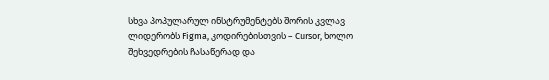სხვა პოპულარულ ინსტრუმენტებს შორის კვლავ ლიდერობს Figma, კოდირებისთვის – Cursor, ხოლო შეხვედრების ჩასაწერად და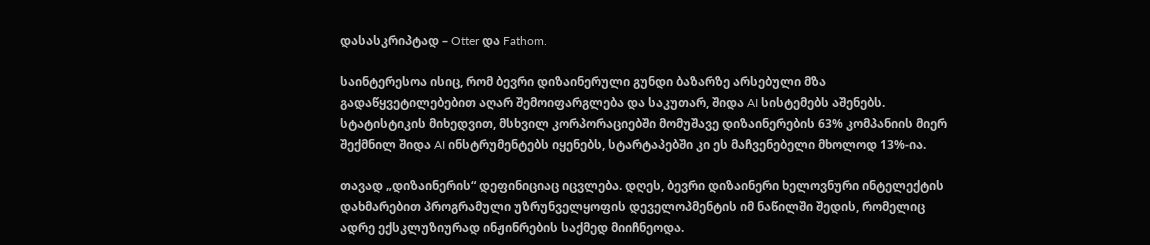დასასკრიპტად – Otter და Fathom.

საინტერესოა ისიც, რომ ბევრი დიზაინერული გუნდი ბაზარზე არსებული მზა გადაწყვეტილებებით აღარ შემოიფარგლება და საკუთარ, შიდა AI სისტემებს აშენებს. სტატისტიკის მიხედვით, მსხვილ კორპორაციებში მომუშავე დიზაინერების 63% კომპანიის მიერ შექმნილ შიდა AI ინსტრუმენტებს იყენებს, სტარტაპებში კი ეს მაჩვენებელი მხოლოდ 13%-ია.

თავად „დიზაინერის“ დეფინიციაც იცვლება. დღეს, ბევრი დიზაინერი ხელოვნური ინტელექტის დახმარებით პროგრამული უზრუნველყოფის დეველოპმენტის იმ ნაწილში შედის, რომელიც ადრე ექსკლუზიურად ინჟინრების საქმედ მიიჩნეოდა.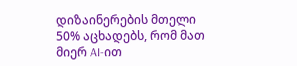დიზაინერების მთელი 50% აცხადებს, რომ მათ მიერ AI-ით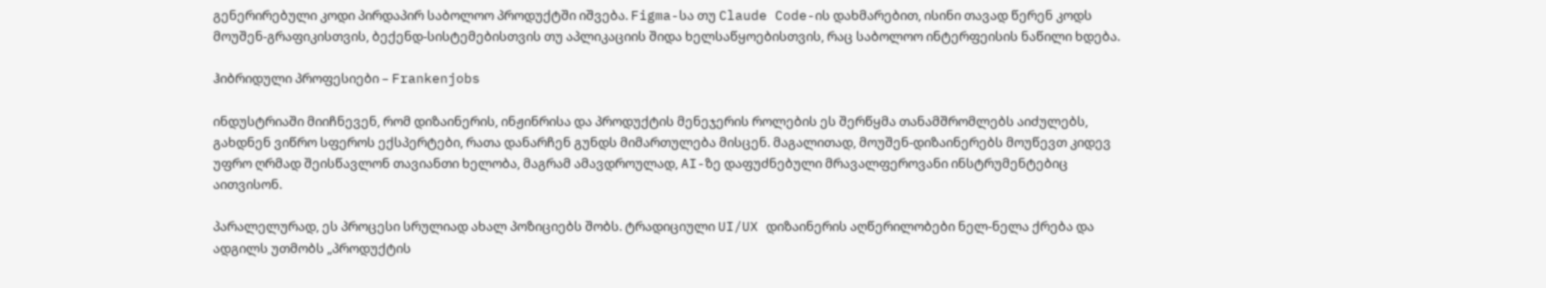გენერირებული კოდი პირდაპირ საბოლოო პროდუქტში იშვება. Figma-სა თუ Claude Code-ის დახმარებით, ისინი თავად წერენ კოდს მოუშენ-გრაფიკისთვის, ბექენდ-სისტემებისთვის თუ აპლიკაციის შიდა ხელსაწყოებისთვის, რაც საბოლოო ინტერფეისის ნაწილი ხდება.

ჰიბრიდული პროფესიები – Frankenjobs

ინდუსტრიაში მიიჩნევენ, რომ დიზაინერის, ინჟინრისა და პროდუქტის მენეჯერის როლების ეს შერწყმა თანამშრომლებს აიძულებს, გახდნენ ვიწრო სფეროს ექსპერტები, რათა დანარჩენ გუნდს მიმართულება მისცენ. მაგალითად, მოუშენ-დიზაინერებს მოუწევთ კიდევ უფრო ღრმად შეისწავლონ თავიანთი ხელობა, მაგრამ ამავდროულად, AI-ზე დაფუძნებული მრავალფეროვანი ინსტრუმენტებიც აითვისონ.

პარალელურად, ეს პროცესი სრულიად ახალ პოზიციებს შობს. ტრადიციული UI/UX დიზაინერის აღწერილობები ნელ-ნელა ქრება და ადგილს უთმობს „პროდუქტის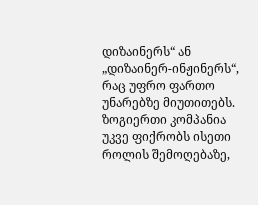დიზაინერს“ ან „დიზაინერ-ინჟინერს“, რაც უფრო ფართო უნარებზე მიუთითებს. ზოგიერთი კომპანია უკვე ფიქრობს ისეთი როლის შემოღებაზე,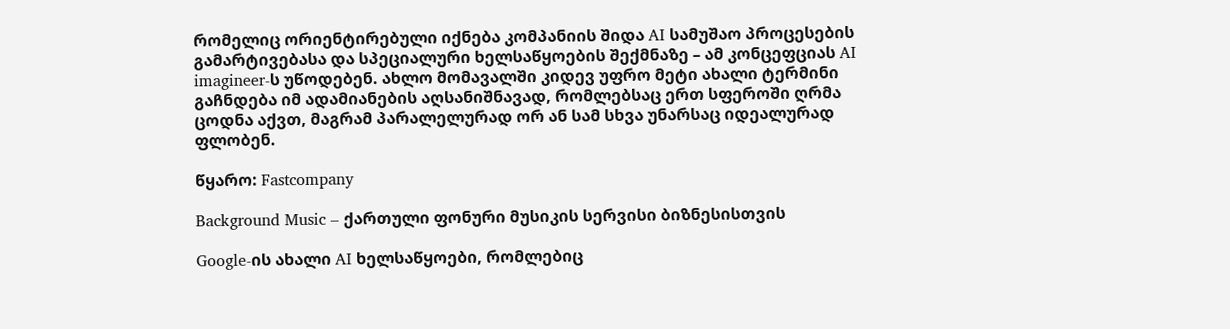რომელიც ორიენტირებული იქნება კომპანიის შიდა AI სამუშაო პროცესების გამარტივებასა და სპეციალური ხელსაწყოების შექმნაზე – ამ კონცეფციას AI imagineer-ს უწოდებენ. ახლო მომავალში კიდევ უფრო მეტი ახალი ტერმინი გაჩნდება იმ ადამიანების აღსანიშნავად, რომლებსაც ერთ სფეროში ღრმა ცოდნა აქვთ, მაგრამ პარალელურად ორ ან სამ სხვა უნარსაც იდეალურად ფლობენ.

წყარო: Fastcompany

Background Music – ქართული ფონური მუსიკის სერვისი ბიზნესისთვის

Google-ის ახალი AI ხელსაწყოები, რომლებიც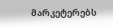მარკეტერებს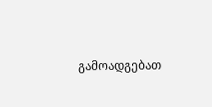გამოადგებათ